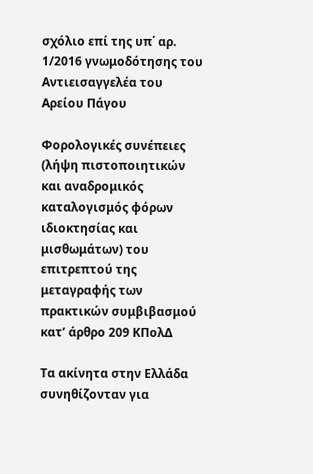σχόλιο επί της υπ΄ αρ. 1/2016 γνωμοδότησης του Αντιεισαγγελέα του Αρείου Πάγου

Φορολογικές συνέπειες (λήψη πιστοποιητικών και αναδρομικός καταλογισμός φόρων ιδιοκτησίας και μισθωμάτων) του επιτρεπτού της μεταγραφής των πρακτικών συμβιβασμού κατ’ άρθρο 209 ΚΠολΔ

Τα ακίνητα στην Ελλάδα συνηθίζονταν για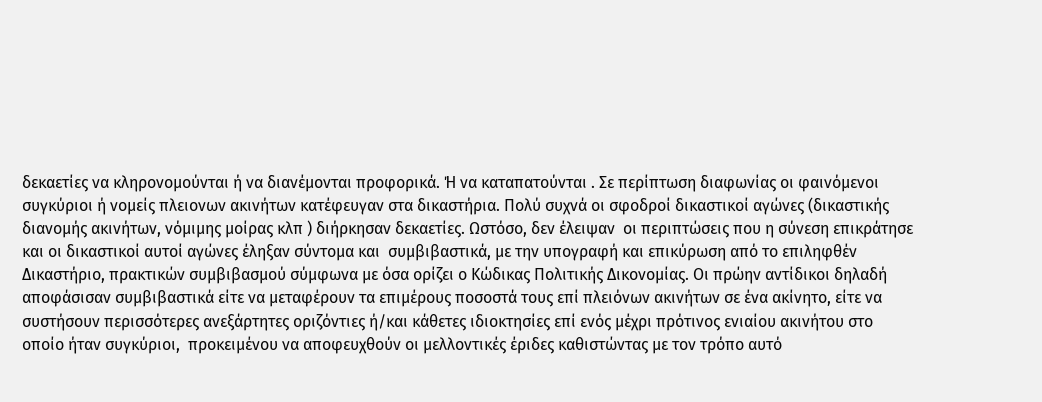δεκαετίες να κληρονομούνται ή να διανέμονται προφορικά. Ή να καταπατούνται . Σε περίπτωση διαφωνίας οι φαινόμενοι συγκύριοι ή νομείς πλειονων ακινήτων κατέφευγαν στα δικαστήρια. Πολύ συχνά οι σφοδροί δικαστικοί αγώνες (δικαστικής διανομής ακινήτων, νόμιμης μοίρας κλπ ) διήρκησαν δεκαετίες. Ωστόσο, δεν έλειψαν  οι περιπτώσεις που η σύνεση επικράτησε και οι δικαστικοί αυτοί αγώνες έληξαν σύντομα και  συμβιβαστικά, με την υπογραφή και επικύρωση από το επιληφθέν Δικαστήριο, πρακτικών συμβιβασμού σύμφωνα με όσα ορίζει ο Κώδικας Πολιτικής Δικονομίας. Οι πρώην αντίδικοι δηλαδή αποφάσισαν συμβιβαστικά είτε να μεταφέρουν τα επιμέρους ποσοστά τους επί πλειόνων ακινήτων σε ένα ακίνητο, είτε να συστήσουν περισσότερες ανεξάρτητες οριζόντιες ή/και κάθετες ιδιοκτησίες επί ενός μέχρι πρότινος ενιαίου ακινήτου στο οποίο ήταν συγκύριοι,  προκειμένου να αποφευχθούν οι μελλοντικές έριδες καθιστώντας με τον τρόπο αυτό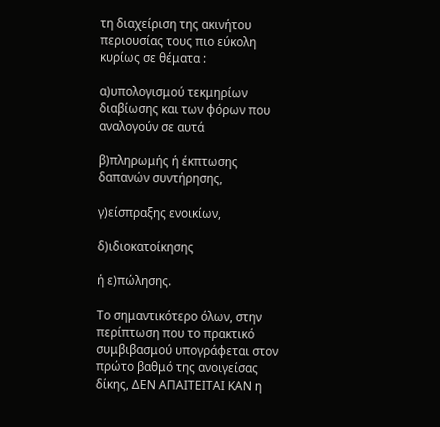τη διαχείριση της ακινήτου περιουσίας τους πιο εύκολη κυρίως σε θέματα :

α)υπολογισμού τεκμηρίων διαβίωσης και των φόρων που αναλογούν σε αυτά

β)πληρωμής ή έκπτωσης δαπανών συντήρησης,

γ)είσπραξης ενοικίων,

δ)ιδιοκατοίκησης

ή ε)πώλησης.

Το σημαντικότερο όλων, στην περίπτωση που το πρακτικό συμβιβασμού υπογράφεται στον πρώτο βαθμό της ανοιγείσας δίκης, ΔΕΝ ΑΠΑΙΤΕΙΤΑΙ ΚΑΝ η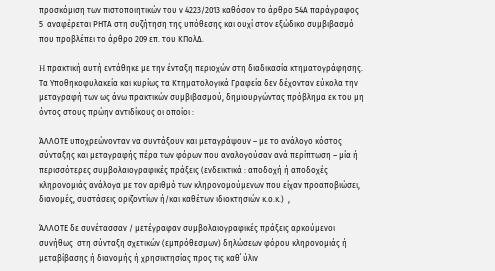προσκόμιση των πιστοποιητικών του ν 4223/2013 καθόσον το άρθρο 54Α παράγραφος 5  αναφέρεται ΡΗΤΑ στη συζήτηση της υπόθεσης και ουχί στον εξώδικο συμβιβασμό που προβλέπει το άρθρο 209 επ. του ΚΠολΔ.

H πρακτική αυτή εντάθηκε με την ένταξη περιοχών στη διαδικασία κτηματογράφησης.  Τα Υποθηκοφυλακεία και κυρίως τα Κτηματολογικά Γραφεία δεν δέχονταν εύκολα την μεταγραφή των ως άνω πρακτικών συμβιβασμού, δημιουργώντας πρόβλημα εκ του μη όντος στους πρώην αντιδίκους οι οποίοι :

ΆΛΛΟΤΕ υποχρεώνονταν να συντάξουν και μεταγράψουν – με το ανάλογο κόστος σύνταξης και μεταγραφής πέρα των φόρων που αναλογούσαν ανά περίπτωση – μία ή περισσότερες συμβολαιογραφικές πράξεις (ενδεικτικά : αποδοχή ή αποδοχές κληρονομιάς ανάλογα με τον αριθμό των κληρονομούμενων που είχαν προαποβιώσει, διανομές, συστάσεις οριζοντίων ή/και καθέτων ιδιοκτησιών κ.ο.κ.)  ,

ΆΛΛΟΤΕ δε συνέτασσαν / μετέγραφαν συμβολαιογραφικές πράξεις αρκούμενοι συνήθως  στη σύνταξη σχετικών (εμπρόθεσμων) δηλώσεων φόρου κληρονομιάς ή μεταβίβασης ή διανομής ή χρησικτησίας προς τις καθ΄ ύλιν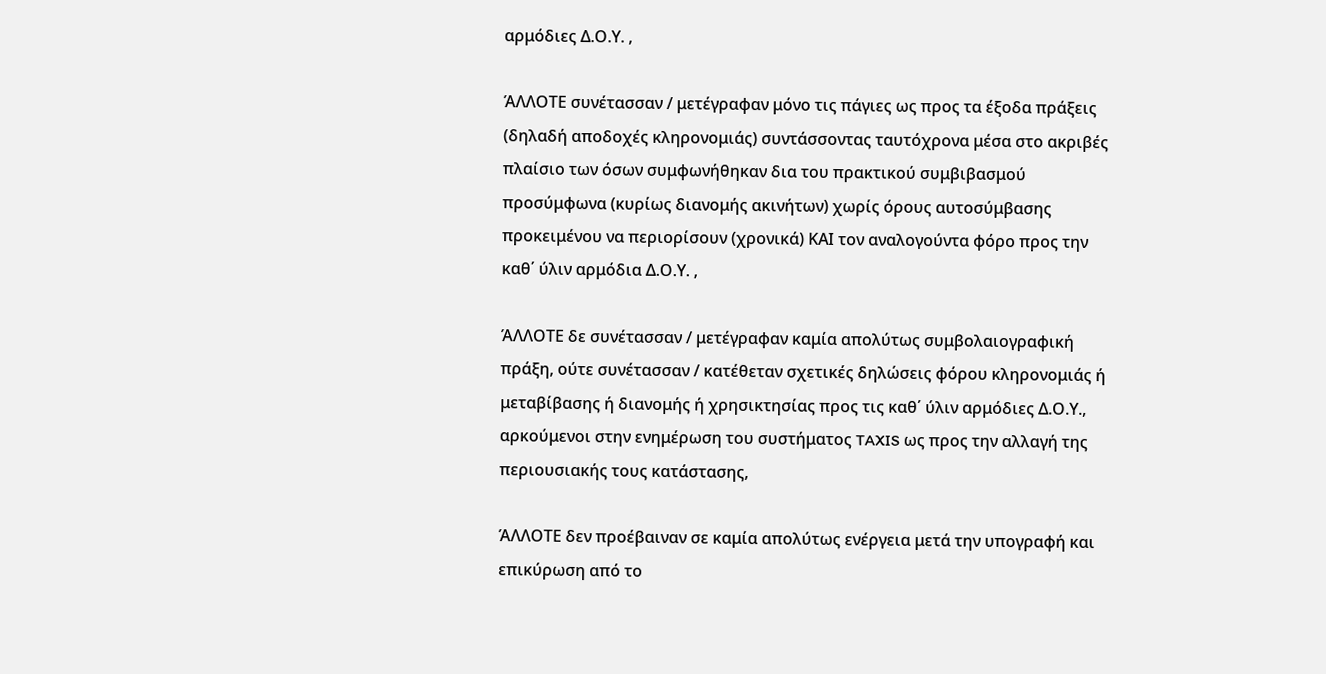αρμόδιες Δ.Ο.Υ. ,

ΆΛΛΟΤΕ συνέτασσαν / μετέγραφαν μόνο τις πάγιες ως προς τα έξοδα πράξεις (δηλαδή αποδοχές κληρονομιάς) συντάσσοντας ταυτόχρονα μέσα στο ακριβές πλαίσιο των όσων συμφωνήθηκαν δια του πρακτικού συμβιβασμού προσύμφωνα (κυρίως διανομής ακινήτων) χωρίς όρους αυτοσύμβασης προκειμένου να περιορίσουν (χρονικά) ΚΑΙ τον αναλογούντα φόρο προς την καθ΄ ύλιν αρμόδια Δ.Ο.Υ. ,

ΆΛΛΟΤΕ δε συνέτασσαν / μετέγραφαν καμία απολύτως συμβολαιογραφική πράξη, ούτε συνέτασσαν / κατέθεταν σχετικές δηλώσεις φόρου κληρονομιάς ή μεταβίβασης ή διανομής ή χρησικτησίας προς τις καθ΄ ύλιν αρμόδιες Δ.Ο.Υ., αρκούμενοι στην ενημέρωση του συστήματος TAXIS ως προς την αλλαγή της περιουσιακής τους κατάστασης,

ΆΛΛΟΤΕ δεν προέβαιναν σε καμία απολύτως ενέργεια μετά την υπογραφή και επικύρωση από το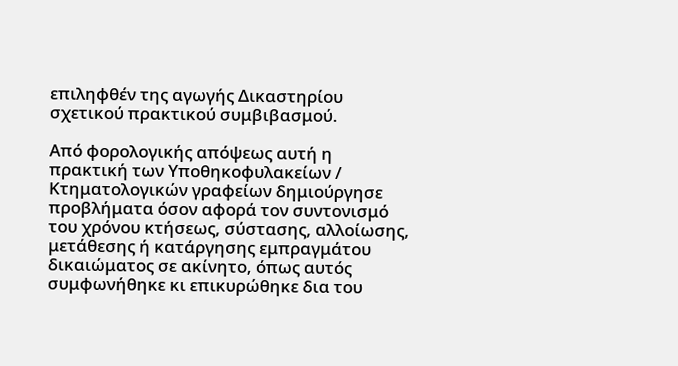επιληφθέν της αγωγής Δικαστηρίου σχετικού πρακτικού συμβιβασμού.

Από φορολογικής απόψεως αυτή η πρακτική των Υποθηκοφυλακείων / Κτηματολογικών γραφείων δημιούργησε προβλήματα όσον αφορά τον συντονισμό του χρόνου κτήσεως, σύστασης, αλλοίωσης, μετάθεσης ή κατάργησης εμπραγμάτου δικαιώματος σε ακίνητο, όπως αυτός συμφωνήθηκε κι επικυρώθηκε δια του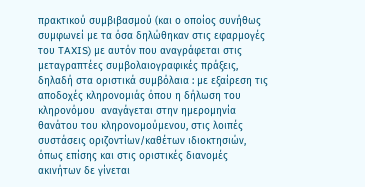πρακτικού συμβιβασμού (και ο οποίος συνήθως συμφωνεί με τα όσα δηλώθηκαν στις εφαρμογές του TAXIS) με αυτόν που αναγράφεται στις μεταγραπτέες συμβολαιογραφικές πράξεις, δηλαδή στα οριστικά συμβόλαια : με εξαίρεση τις αποδοχές κληρονομιάς όπου η δήλωση του κληρονόμου  αναγάγεται στην ημερομηνία θανάτου του κληρονομούμενου, στις λοιπές συστάσεις οριζοντίων/καθέτων ιδιοκτησιών, όπως επίσης και στις οριστικές διανομές ακινήτων δε γίνεται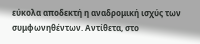εύκολα αποδεκτή η αναδρομική ισχύς των συμφωνηθέντων. Αντίθετα, στο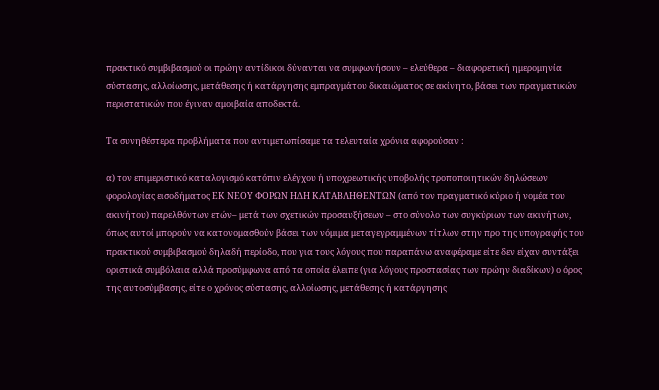πρακτικό συμβιβασμού οι πρώην αντίδικοι δύνανται να συμφωνήσουν – ελεύθερα – διαφορετική ημερομηνία σύστασης, αλλοίωσης, μετάθεσης ή κατάργησης εμπραγμάτου δικαιώματος σε ακίνητο, βάσει των πραγματικών περιστατικών που έγιναν αμοιβαία αποδεκτά.

Τα συνηθέστερα προβλήματα που αντιμετωπίσαμε τα τελευταία χρόνια αφορούσαν :

α) τον επιμεριστικό καταλογισμό κατόπιν ελέγχου ή υποχρεωτικής υποβολής τροποποιητικών δηλώσεων φορολογίας εισοδήματος ΕΚ ΝΕΟΥ ΦΟΡΩΝ ΗΔΗ ΚΑΤΑΒΛΗΘΕΝΤΩΝ (από τον πραγματικό κύριο ή νομέα του ακινήτου) παρελθόντων ετών– μετά των σχετικών προσαυξήσεων – στο σύνολο των συγκύριων των ακινήτων, όπως αυτοί μπορούν να κατονομασθούν βάσει των νόμιμα μεταγεγραμμένων τίτλων στην προ της υπογραφής του πρακτικού συμβιβασμού δηλαδή περίοδο, που για τους λόγους που παραπάνω αναφέραμε είτε δεν είχαν συντάξει οριστικά συμβόλαια αλλά προσύμφωνα από τα οποία έλειπε (για λόγους προστασίας των πρώην διαδίκων) ο όρος της αυτοσύμβασης, είτε ο χρόνος σύστασης, αλλοίωσης, μετάθεσης ή κατάργησης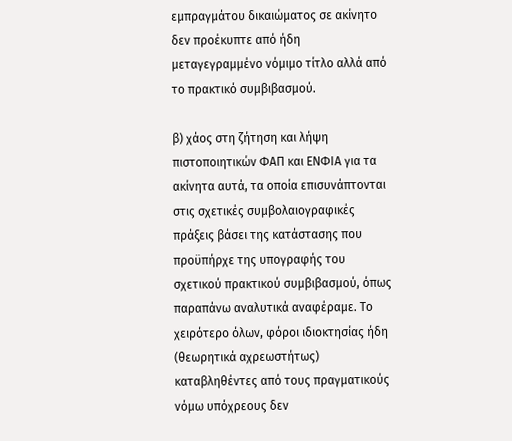εμπραγμάτου δικαιώματος σε ακίνητο δεν προέκυπτε από ήδη μεταγεγραμμένο νόμιμο τίτλο αλλά από το πρακτικό συμβιβασμού.

β) χάος στη ζήτηση και λήψη πιστοποιητικών ΦΑΠ και ΕΝΦΙΑ για τα ακίνητα αυτά, τα οποία επισυνάπτονται στις σχετικές συμβολαιογραφικές πράξεις βάσει της κατάστασης που προϋπήρχε της υπογραφής του σχετικού πρακτικού συμβιβασμού, όπως παραπάνω αναλυτικά αναφέραμε. Το χειρότερο όλων, φόροι ιδιοκτησίας ήδη (θεωρητικά αχρεωστήτως) καταβληθέντες από τους πραγματικούς νόμω υπόχρεους δεν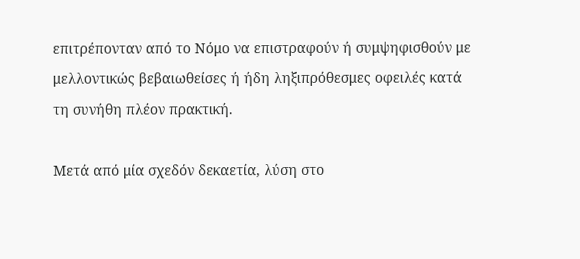επιτρέπονταν από το Νόμο να επιστραφούν ή συμψηφισθούν με μελλοντικώς βεβαιωθείσες ή ήδη ληξιπρόθεσμες οφειλές κατά τη συνήθη πλέον πρακτική.

Μετά από μία σχεδόν δεκαετία, λύση στο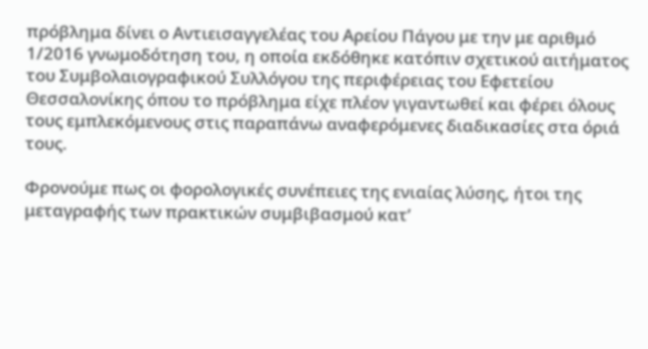πρόβλημα δίνει ο Αντιεισαγγελέας του Αρείου Πάγου με την με αριθμό 1/2016 γνωμοδότηση του, η οποία εκδόθηκε κατόπιν σχετικού αιτήματος του Συμβολαιογραφικού Συλλόγου της περιφέρειας του Εφετείου Θεσσαλονίκης όπου το πρόβλημα είχε πλέον γιγαντωθεί και φέρει όλους τους εμπλεκόμενους στις παραπάνω αναφερόμενες διαδικασίες στα όριά τους.

Φρονούμε πως οι φορολογικές συνέπειες της ενιαίας λύσης, ήτοι της μεταγραφής των πρακτικών συμβιβασμού κατ’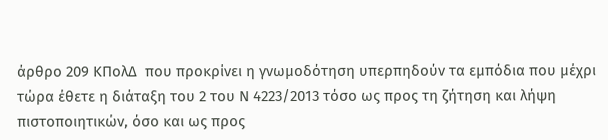άρθρο 209 ΚΠολΔ  που προκρίνει η γνωμοδότηση υπερπηδούν τα εμπόδια που μέχρι τώρα έθετε η διάταξη του 2 του Ν 4223/2013 τόσο ως προς τη ζήτηση και λήψη πιστοποιητικών, όσο και ως προς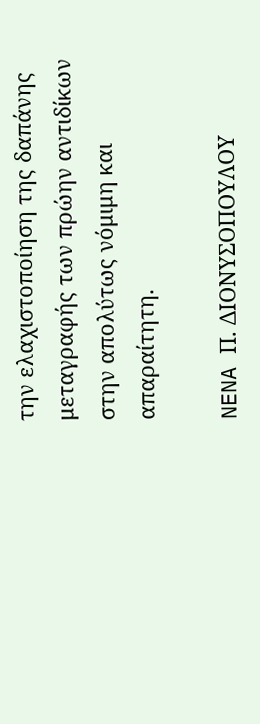την ελαχιστοποίηση της δαπάνης μεταγραφής των πρώην αντιδίκων στην απολύτως νόμιμη και απαραίτητη.

NENA Π. ΔΙΟΝΥΣΟΠΟΥΛΟΥ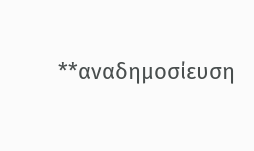**αναδημοσίευση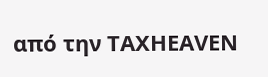από την ΤAXHEAVEN